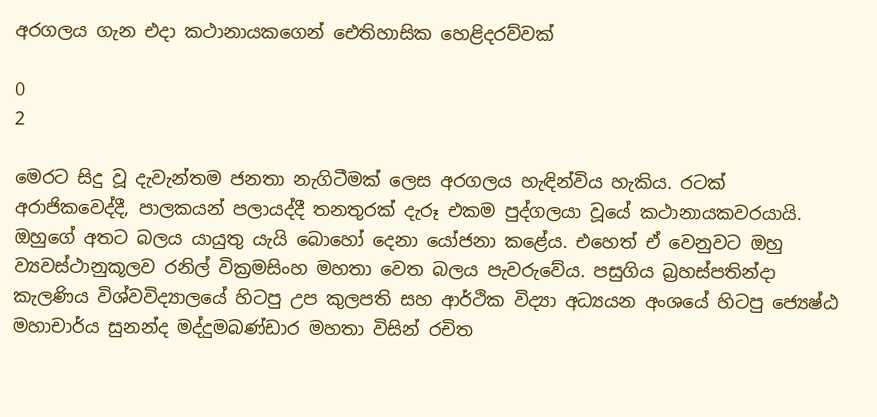අරගලය ගැන එදා කථානායකගෙන් ඓතිහාසික හෙළිදරව්වක්

0
2

මෙරට සිදු වූ දැවැන්තම ජනතා නැගිටීමක් ලෙස අරගලය හැඳින්විය හැකිය. රටක් අරාජිකවෙද්දී, පාලකයන් පලායද්දී තනතුරක් දැරූ එකම පුද්ගලයා වූයේ කථානායකවරයායි. ඔහුගේ අතට බලය යායුතු යැයි බොහෝ දෙනා යෝජනා කළේය. එහෙත් ඒ වෙනුවට ඔහු ව්‍යවස්ථානුකූලව රනිල් වික්‍රමසිංහ මහතා වෙත බලය පැවරුවේය. පසුගිය බ්‍රහස්පතින්දා කැලණිය විශ්වවිද්‍යාලයේ හිටපු උප කුලපති සහ ආර්ථික විද්‍යා අධ්‍යයන අංශයේ හිටපු ජ්‍යෙෂ්ඨ මහාචාර්ය සුනන්ද මද්දුමබණ්ඩාර මහතා විසින් රචිත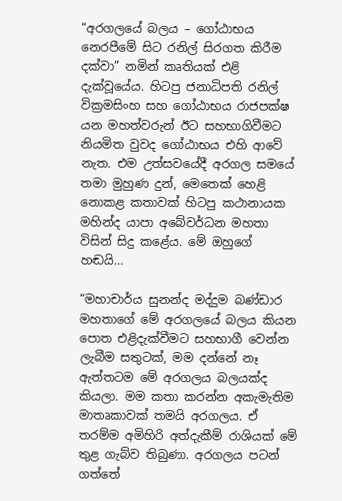“අරගලයේ බලය – ගෝඨාභය නෙරපීමේ සිට රනිල් සිරගත කිරීම දක්වා” නමින් කෘතියක් එළි දැක්වූයේය. හිටපු ජනාධිපති රනිල් වික්‍රමසිංහ සහ ගෝඨාභය රාජපක්ෂ යන මහත්වරුන් ඊට සහභාගිවීමට නියමිත වුවද ගෝඨාභය එහි ආවේ නැත. එම උත්සවයේදී අරගල සමයේ තමා මුහුණ දුන්, මෙතෙක් හෙළි නොකළ කතාවක් හිටපු කථානායක මහින්ද යාපා අබේවර්ධන මහතා විසින් සිදු කළේය. මේ ඔහුගේ හඬයි…

“මහාචාර්ය සුනන්ද මද්දුම බණ්ඩාර මහතාගේ මේ අරගලයේ බලය කියන පොත එළිදැක්වීමට සහභාගී වෙන්න ලැබීම සතුටක්, මම දන්නේ නෑ ඇත්තටම මේ අරගලය බලයක්ද කියලා. මම කතා කරන්න අකැමැතිම මාතෘකාවක් තමයි අරගලය. ඒ තරම්ම අමිහිරි අත්දැකීම් රාශියක් මේ තුළ ගැබ්ව තිබුණා. අරගලය පටන් ගත්තේ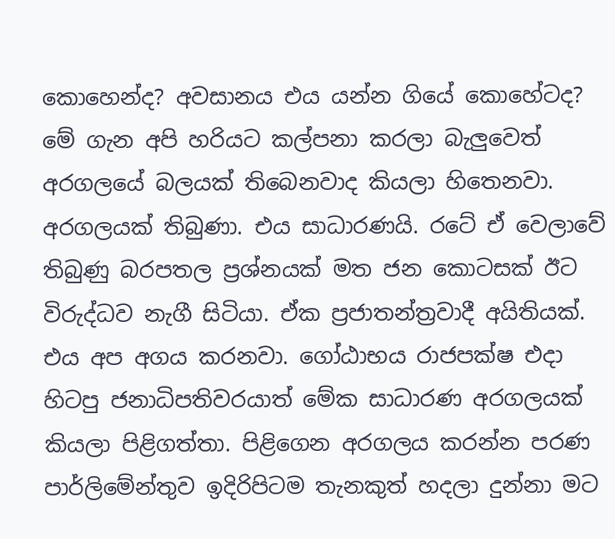කොහෙන්ද? අවසානය එය යන්න ගියේ කොහේටද? මේ ගැන අපි හරියට කල්පනා කරලා බැලුවෙත් අරගලයේ බලයක් තිබෙනවාද කියලා හිතෙනවා. අරගලයක් තිබුණා. එය සාධාරණයි. රටේ ඒ වෙලාවේ තිබුණු බරපතල ප්‍රශ්නයක් මත ජන කොටසක් ඊට විරුද්ධව නැගී සිටියා. ඒක ප්‍රජාතන්ත්‍රවාදී අයිතියක්. එය අප අගය කරනවා. ගෝඨාභය රාජපක්ෂ එදා හිටපු ජනාධිපතිවරයාත් මේක සාධාරණ අරගලයක් කියලා පිළිගත්තා. පිළිගෙන අරගලය කරන්න පරණ පාර්ලිමේන්තුව ඉදිරිපිටම තැනකුත් හදලා දුන්නා මට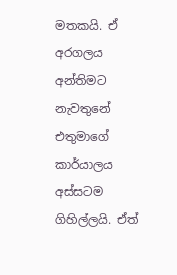මතකයි. ඒ අරගලය අන්තිමට නැවතුනේ එතුමාගේ කාර්යාලය අස්සටම ගිහිල්ලයි. ඒත්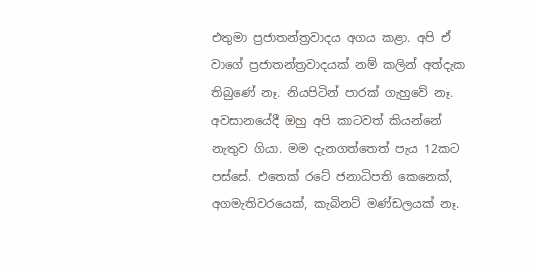එතුමා ප්‍රජාතන්ත්‍රවාදය අගය කළා. අපි ඒ වාගේ ප්‍රජාතන්ත්‍රවාදයක් නම් කලින් අත්දැක තිබුණේ නෑ. නියපිටින් පාරක් ගැහුවේ නෑ. අවසානයේදී ඔහු අපි කාටවත් කියන්නේ නැතුව ගියා. මම දැනගත්තෙත් පැය 12කට පස්සේ. එතෙක් රටේ ජනාධිපති කෙනෙක්, අගමැතිවරයෙක්, කැබිනට් මණ්ඩලයක් නෑ.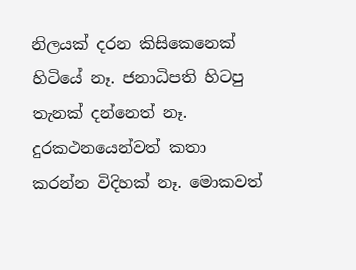නිලයක් දරන කිසිකෙනෙක් හිටියේ නෑ. ජනාධිපති හිටපු තැනක් දන්නෙත් නෑ. දුරකථනයෙන්වත් කතා කරන්න විදිහක් නෑ. මොකවත්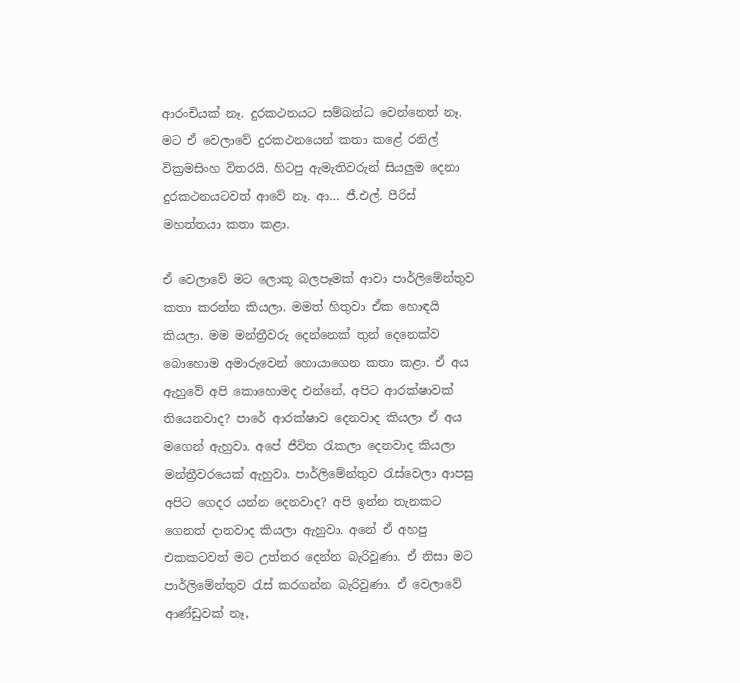ආරංචියක් නෑ. දුරකථනයට සම්බන්ධ වෙන්නෙත් නෑ. මට ඒ වෙලාවේ දුරකථනයෙන් කතා කළේ රනිල් වික්‍රමසිංහ විතරයි. හිටපු ඇමැතිවරුන් සියලුම දෙනා දුරකථනයටවත් ආවේ නෑ. ආ… ජී.එල්. පීරිස් මහත්තයා කතා කළා.

ඒ වෙලාවේ මට ලොකූ බලපෑමක් ආවා පාර්ලිමේන්තුව කතා කරන්න කියලා. මමත් හිතුවා ඒක හොඳයි කියලා. මම මන්ත්‍රීවරු දෙන්නෙක් තුන් දෙනෙක්ව බොහොම අමාරුවෙන් හොයාගෙන කතා කළා. ඒ අය ඇහුවේ අපි කොහොමද එන්නේ, අපිට ආරක්ෂාවක් තියෙනවාද? පාරේ ආරක්ෂාව දෙනවාද කියලා ඒ අය මගෙන් ඇහුවා. අපේ ජීවිත රැකලා දෙනවාද කියලා මන්ත්‍රීවරයෙක් ඇහුවා. පාර්ලිමේන්තුව රැස්වෙලා ආපසු අපිට ගෙදර යන්න දෙනවාද? අපි ඉන්න තැනකට ගෙනත් දානවාද කියලා ඇහුවා. අනේ ඒ අහපු එකකටවත් මට උත්තර දෙන්න බැරිවුණා. ඒ නිසා මට පාර්ලිමේන්තුව රැස් කරගන්න බැරිවුණා. ඒ වෙලාවේ ආණ්ඩුවක් නෑ,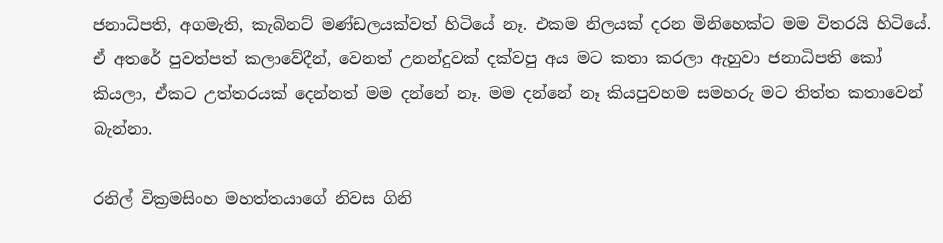ජනාධිපති, අගමැති, කැබිනට් මණ්ඩලයක්වත් හිටියේ නෑ. එකම නිලයක් දරන මිනිහෙක්ට මම විතරයි හිටියේ. ඒ අතරේ පුවත්පත් කලාවේදීන්, වෙනත් උනන්දුවක් දක්වපු අය මට කතා කරලා ඇහුවා ජනාධිපති කෝ කියලා, ඒකට උත්තරයක් දෙන්නත් මම දන්නේ නෑ. මම දන්නේ නෑ කියපුවහම සමහරු මට තිත්ත කතාවෙන් බැන්නා.

රනිල් වික්‍රමසිංහ මහත්තයාගේ නිවස ගිනි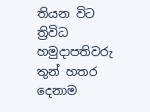තියන විට ත්‍රිවිධ හමුදාපතිවරු තුන් හතර දෙනාම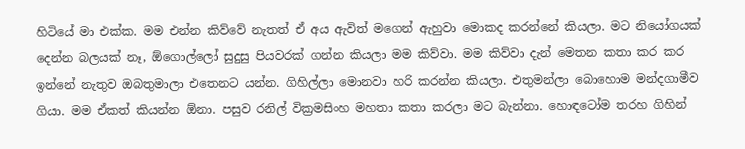හිටියේ මා එක්ක. මම එන්න කිව්වේ නැතත් ඒ අය ඇවිත් මගෙන් ඇහුවා මොකද කරන්නේ කියලා. මට නියෝගයක් දෙන්න බලයක් නෑ, ඕගොල්ලෝ සුදුසු පියවරක් ගන්න කියලා මම කිව්වා. මම කිව්වා දැන් මෙතන කතා කර කර ඉන්නේ නැතුව ඔබතුමාලා එතෙනට යන්න. ගිහිල්ලා මොනවා හරි කරන්න කියලා. එතුමන්ලා බොහොම මන්දගාමීව ගියා. මම ඒකත් කියන්න ඕනා. පසුව රනිල් වික්‍රමසිංහ මහතා කතා කරලා මට බැන්නා. හොඳටෝම තරහ ගිහින්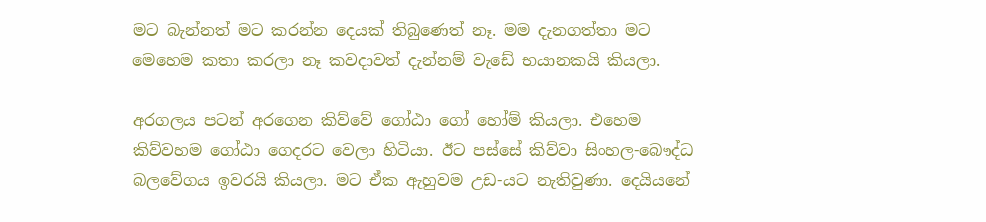මට බැන්නත් මට කරන්න දෙයක් තිබුණෙත් නෑ. මම දැනගත්තා මට මෙහෙම කතා කරලා නෑ කවදාවත් දැන්නම් වැඩේ භයානකයි කියලා.

අරගලය පටන් අරගෙන කිව්වේ ගෝඨා ගෝ හෝම් කියලා. එහෙම කිව්වහම ගෝඨා ගෙදරට වෙලා හිටියා. ඊට පස්සේ කිව්වා සිංහල-බෞද්ධ බලවේගය ඉවරයි කියලා. මට ඒක ඇහුවම උඩ-යට නැතිවුණා. දෙයියනේ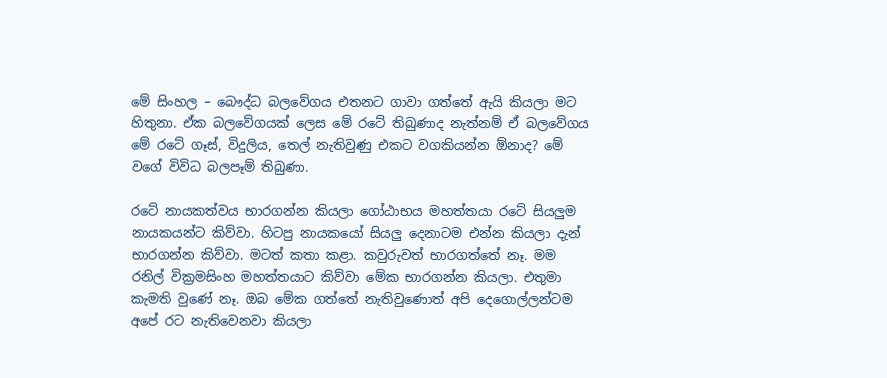මේ සිංහල – බෞද්ධ බලවේගය එතනට ගාවා ගත්තේ ඇයි කියලා මට හිතුනා. ඒක බලවේගයක් ලෙස මේ රටේ තිබුණාද නැත්නම් ඒ බලවේගය මේ රටේ ගෑස්, විදුලිය, තෙල් නැතිවුණු එකට වගකියන්න ඕනාද? මේ වගේ විවිධ බලපෑම් තිබුණා.

රටේ නායකත්වය භාරගන්න කියලා ගෝඨාභය මහත්තයා රටේ සියලුම නායකයන්ට කිව්වා. හිටපු නායකයෝ සියලු දෙනාටම එන්න කියලා දැන් භාරගන්න කිව්වා. මටත් කතා කළා. කවුරුවත් භාරගත්තේ නෑ. මම රනිල් වික්‍රමසිංහ මහත්තයාට කිව්වා මේක භාරගන්න කියලා. එතුමා කැමති වුණේ නෑ. ඔබ මේක ගත්තේ නැතිවුණොත් අපි දෙගොල්ලන්ටම අපේ රට නැතිවෙනවා කියලා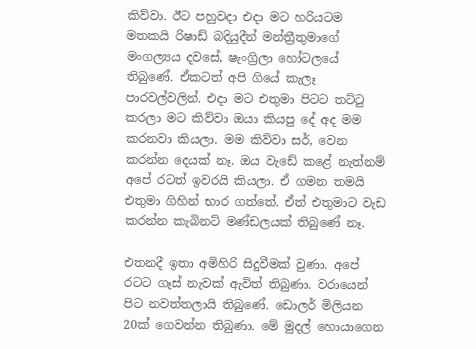කිව්වා. ඊට පහුවදා එදා මට හරියටම මතකයි රිෂාඩ් බදියුදීන් මන්ත්‍රීතුමාගේ මංගල්‍යය දවසේ, ෂැංග්‍රිලා හෝටලයේ තිබුණේ. ඒකටත් අපි ගියේ කැලෑ පාරවල්වලින්. එදා මට එතුමා පිටට තට්ටු කරලා මට කිව්වා ඔයා කියපු දේ අද මම කරනවා කියලා. මම කිව්වා සර්, වෙන කරන්න දෙයක් නෑ. ඔය වැඩේ කළේ නැත්නම් අපේ රටත් ඉවරයි කියලා. ඒ ගමන තමයි එතුමා ගිහින් භාර ගත්තේ. ඒත් එතුමාට වැඩ කරන්න කැබිනට් මණ්ඩලයක් තිබුණේ නෑ.

එතනදී ඉතා අමිහිරි සිදුවීමක් වුණා. අපේ රටට ගෑස් නැවක් ඇවිත් තිබුණා. වරායෙන් පිට නවත්තලායි තිබුණේ. ඩොලර් මිලියන 20ක් ගෙවන්න තිබුණා. මේ මුදල් හොයාගෙන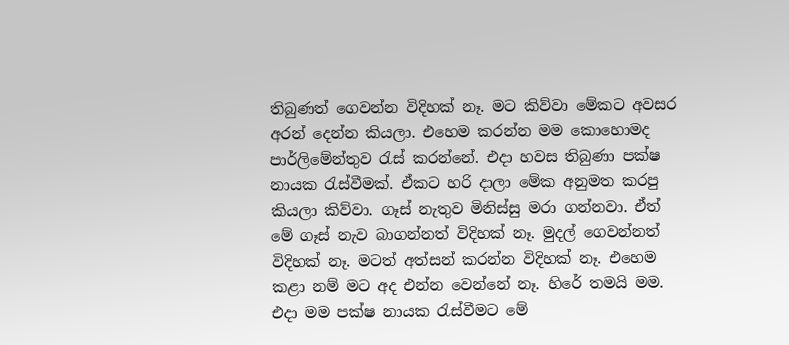තිබුණත් ගෙවන්න විදිහක් නෑ. මට කිව්වා මේකට අවසර අරන් දෙන්න කියලා. එහෙම කරන්න මම කොහොමද පාර්ලිමේන්තුව රැස් කරන්නේ. එදා හවස තිබුණා පක්ෂ නායක රැස්වීමක්. ඒකට හරි දාලා මේක අනුමත කරපු කියලා කිව්වා. ගෑස් නැතුව මිනිස්සු මරා ගන්නවා. ඒත් මේ ගෑස් නැව බාගන්නත් විදිහක් නෑ. මුදල් ගෙවන්නත් විදිහක් නෑ. මටත් අත්සන් කරන්න විදිහක් නෑ. එහෙම කළා නම් මට අද එන්න වෙන්නේ නෑ. හිරේ තමයි මම. එදා මම පක්ෂ නායක රැස්වීමට මේ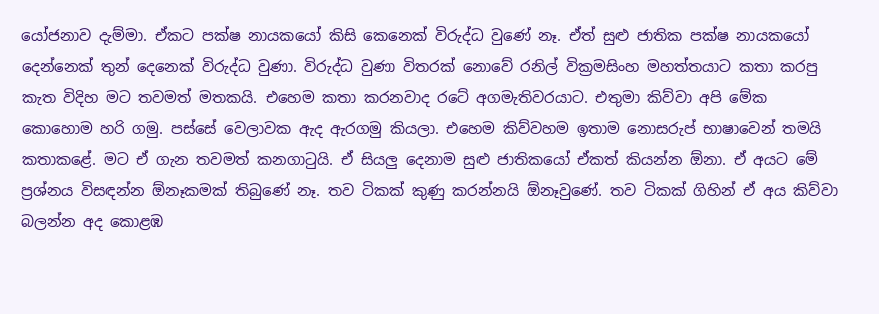යෝජනාව දැම්මා. ඒකට පක්ෂ නායකයෝ කිසි කෙනෙක් විරුද්ධ වුණේ නෑ. ඒත් සුළු ජාතික පක්ෂ නායකයෝ දෙන්නෙක් තුන් දෙනෙක් විරුද්ධ වුණා. විරුද්ධ වුණා විතරක් නොවේ රනිල් වික්‍රමසිංහ මහත්තයාට කතා කරපු කැත විදිහ මට තවමත් මතකයි. එහෙම කතා කරනවාද රටේ අගමැතිවරයාට. එතුමා කිව්වා අපි මේක කොහොම හරි ගමු. පස්සේ වෙලාවක ඇද ඇරගමු කියලා. එහෙම කිව්වහම ඉතාම නොසරුප් භාෂාවෙන් තමයි කතාකළේ. මට ඒ ගැන තවමත් කනගාටුයි. ඒ සියලු දෙනාම සුළු ජාතිකයෝ ඒකත් කියන්න ඕනා. ඒ අයට මේ ප්‍රශ්නය විසඳන්න ඕනෑකමක් තිබුණේ නෑ. තව ටිකක් කුණු කරන්නයි ඕනෑවුණේ. තව ටිකක් ගිහින් ඒ අය කිව්වා බලන්න අද කොළඹ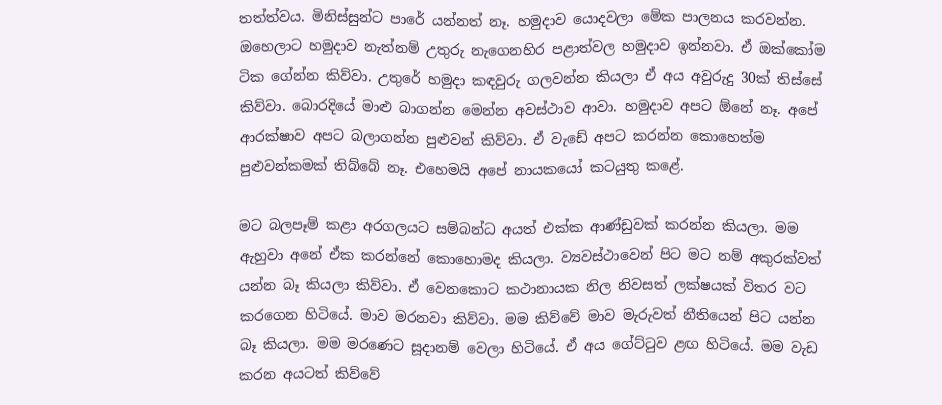තත්ත්වය. මිනිස්සුන්ට පාරේ යන්නත් නෑ. හමුදාව යොදවලා මේක පාලනය කරවන්න. ඔහෙලාට හමුදාව නැත්නම් උතුරු නැගෙනහිර පළාත්වල හමුදාව ඉන්නවා. ඒ ඔක්කෝම ටික ගේන්න කිව්වා. උතුරේ හමුදා කඳවුරු ගලවන්න කියලා ඒ අය අවුරුදු 30ක් තිස්සේ කිව්වා. බොරදියේ මාළු බාගන්න මෙන්න අවස්ථාව ආවා. හමුදාව අපට ඕනේ නෑ. අපේ ආරක්ෂාව අපට බලාගන්න පුළුවන් කිව්වා. ඒ වැඩේ අපට කරන්න කොහෙත්ම පුළුවන්කමක් තිබ්බේ නෑ. එහෙමයි අපේ නායකයෝ කටයුතු කළේ.

මට බලපෑම් කළා අරගලයට සම්බන්ධ අයත් එක්ක ආණ්ඩුවක් කරන්න කියලා. මම ඇහුවා අනේ ඒක කරන්නේ කොහොමද කියලා. ව්‍යවස්ථාවෙන් පිට මට නම් අකුරක්වත් යන්න බෑ කියලා කිව්වා. ඒ වෙනකොට කථානායක නිල නිවසත් ලක්ෂයක් විතර වට කරගෙන හිටියේ. මාව මරනවා කිව්වා. මම කිව්වේ මාව මැරුවත් නීතියෙන් පිට යන්න බෑ කියලා. මම මරණෙට සූදානම් වෙලා හිටියේ. ඒ අය ගේට්ටුව ළඟ හිටියේ. මම වැඩ කරන අයටත් කිව්වේ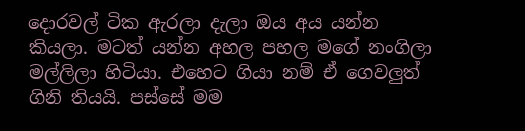දොරවල් ටික ඇරලා දැලා ඔය අය යන්න කියලා. මටත් යන්න අහල පහල මගේ නංගිලා මල්ලිලා හිටියා. එහෙට ගියා නම් ඒ ගෙවලුත් ගිනි තියයි. පස්සේ මම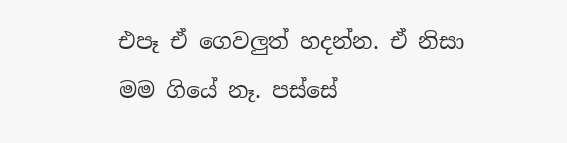එපෑ ඒ ගෙවලුත් හදන්න. ඒ නිසා මම ගියේ නෑ. පස්සේ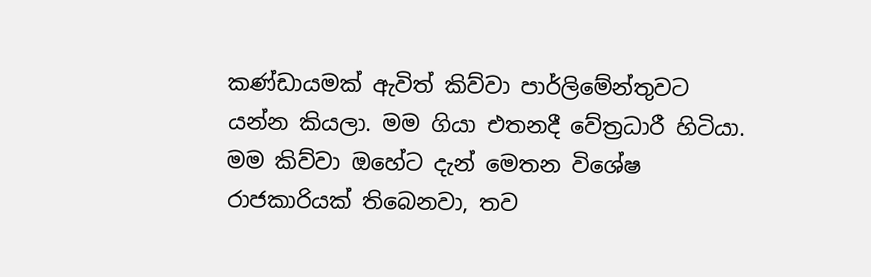කණ්ඩායමක් ඇවිත් කිව්වා පාර්ලිමේන්තුවට යන්න කියලා. මම ගියා එතනදී වේත්‍රධාරී හිටියා. මම කිව්වා ඔහේට දැන් මෙතන විශේෂ රාජකාරියක් තිබෙනවා, තව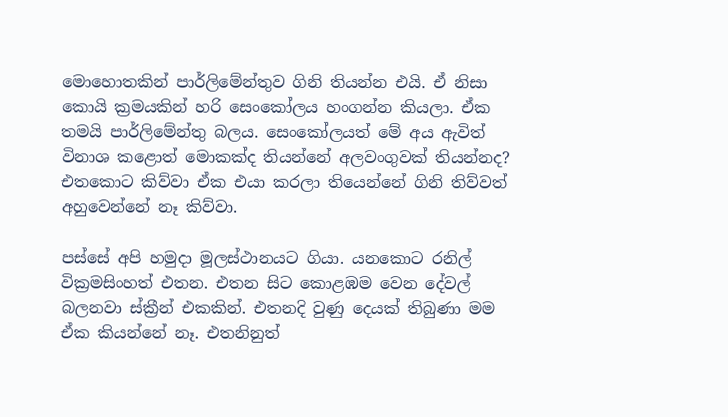මොහොතකින් පාර්ලිමේන්තුව ගිනි තියන්න එයි. ඒ නිසා කොයි ක්‍රමයකින් හරි සෙංකෝලය හංගන්න කියලා. ඒක තමයි පාර්ලිමේන්තු බලය. සෙංකෝලයත් මේ අය ඇවිත් විනාශ කළොත් මොකක්ද තියන්නේ අලවංගුවක් තියන්නද? එතකොට කිව්වා ඒක එයා කරලා තියෙන්නේ ගිනි තිව්වත් අහුවෙන්නේ නෑ කිව්වා.

පස්සේ අපි හමුදා මූලස්ථානයට ගියා. යනකොට රනිල් වික්‍රමසිංහත් එතන. එතන සිට කොළඹම වෙන දේවල් බලනවා ස්ක්‍රීන් එකකින්. එතනදි වුණු දෙයක් තිබුණා මම ඒක කියන්නේ නෑ. එතනිනුත්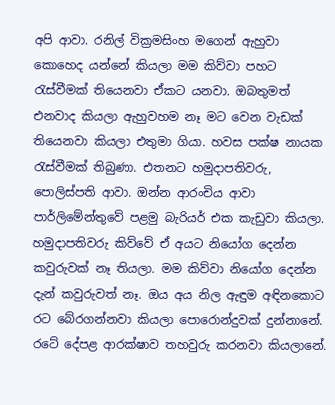අපි ආවා. රනිල් වික්‍රමසිංහ මගෙන් ඇහුවා කොහෙද යන්නේ කියලා මම කිව්වා පහට රැස්වීමක් තියෙනවා ඒකට යනවා. ඔබතුමත් එනවාද කියලා ඇහුවහම නෑ මට වෙන වැඩක් තියෙනවා කියලා එතුමා ගියා. හවස පක්ෂ නායක රැස්වීමක් තිබුණා. එතනට හමුදාපතිවරු, පොලිස්පති ආවා. ඔන්න ආරංචිය ආවා පාර්ලිමේන්තුවේ පළමු බැරියර් එක කැඩුවා කියලා. හමුදාපතිවරු කිව්වේ ඒ අයට නියෝග දෙන්න කවුරුවක් නෑ තියලා. මම කිව්වා නියෝග දෙන්න දැන් කවුරුවත් නෑ. ඔය අය නිල ඇඳුම අඳිනකොට රට බේරගන්නවා කියලා පොරොන්දුවක් දුන්නානේ. රටේ දේපළ ආරක්ෂාව තහවුරු කරනවා කියලානේ.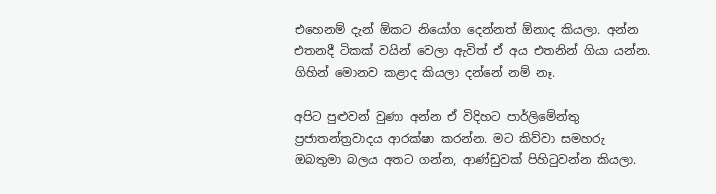එහෙනම් දැන් ඕකට නියෝග දෙන්නත් ඕනාද කියලා. අන්න එතනදී ටිකක් වයින් වෙලා ඇවිත් ඒ අය එතනින් ගියා යන්න. ගිහින් මොනව කළාද කියලා දන්නේ නම් නෑ.

අපිට පුළුවන් වුණා අන්න ඒ විදිහට පාර්ලිමේන්තු ප්‍රජාතන්ත්‍රවාදය ආරක්ෂා කරන්න. මට කිව්වා සමහරු ඔබතුමා බලය අතට ගන්න, ආණ්ඩුවක් පිහිටුවන්න කියලා.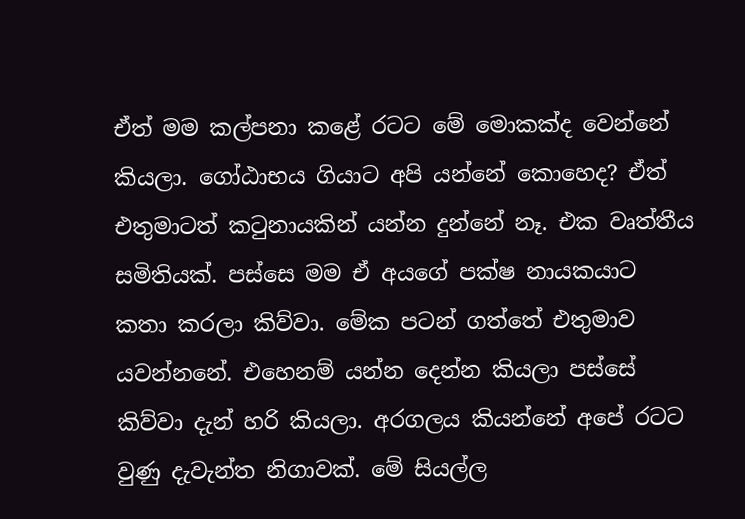ඒත් මම කල්පනා කළේ රටට මේ මොකක්ද වෙන්නේ කියලා. ගෝඨාභය ගියාට අපි යන්නේ කොහෙද? ඒත් එතුමාටත් කටුනායකින් යන්න දුන්නේ නෑ. එක වෘත්තීය සමිතියක්. පස්සෙ මම ඒ අයගේ පක්ෂ නායකයාට කතා කරලා කිව්වා. මේක පටන් ගත්තේ එතුමාව යවන්නනේ. එහෙනම් යන්න දෙන්න කියලා පස්සේ කිව්වා දැන් හරි කියලා. අරගලය කියන්නේ අපේ රටට වුණු දැවැන්ත නිගාවක්. මේ සියල්ල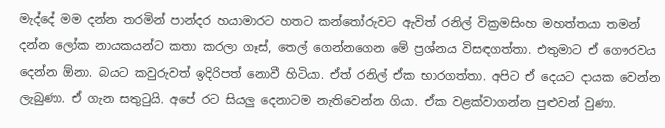මැද්දේ මම දන්න තරමින් පාන්දර හයාමාරට හතට කන්තෝරුවට ඇවිත් රනිල් වික්‍රමසිංහ මහත්තයා තමන් දන්න ලෝක නායකයන්ට කතා කරලා ගෑස්, තෙල් ගෙන්නගෙන මේ ප්‍රශ්නය විසඳගත්තා. එතුමාට ඒ ගෞරවය දෙන්න ඕනා. බයට කවුරුවත් ඉදිරිපත් නොවී හිටියා. ඒත් රනිල් ඒක භාරගත්තා. අපිට ඒ දෙයට දායක වෙන්න ලැබුණා. ඒ ගැන සතුටුයි. අපේ රට සියලු දෙනාටම නැතිවෙන්න ගියා. ඒක වළක්වාගන්න පුළුවන් වුණා.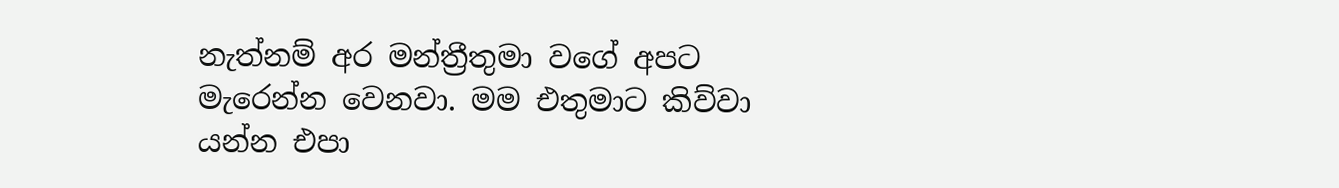නැත්නම් අර මන්ත්‍රීතුමා වගේ අපට මැරෙන්න වෙනවා. මම එතුමාට කිව්වා යන්න එපා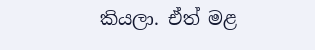කියලා. ඒත් මළ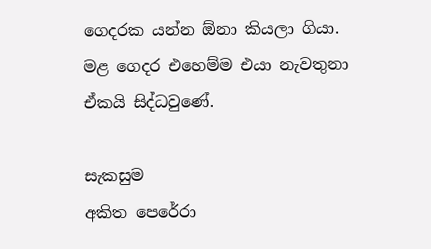ගෙදරක යන්න ඕනා කියලා ගියා. මළ ගෙදර එහෙම්ම එයා නැවතුනා ඒකයි සිද්ධවුණේ.

සැකසුම
අකිත පෙරේරා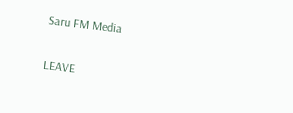Saru FM Media

LEAVE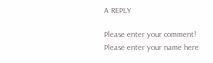A REPLY

Please enter your comment!
Please enter your name here